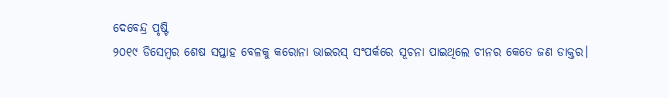ଦେବେନ୍ଦ୍ର ପୃଷ୍ଟି
୨୦୧୯ ଡିସେମ୍ବର ଶେଷ ସପ୍ତାହ ବେଳକୁ କରୋନା ଭାଇରସ୍ ସଂପର୍କରେ ସୂଚନା ପାଇଥିଲେ ଚୀନର କେତେ ଜଣ ଡାକ୍ତର।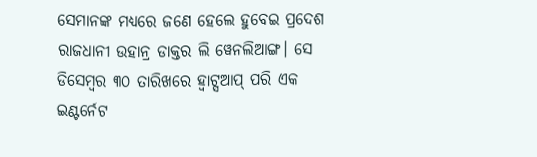ସେମାନଙ୍କ ମଧ୍ୟରେ ଜଣେ ହେଲେ ହୁବେଇ ପ୍ରଦେଶ ରାଜଧାନୀ ଉହାନ୍ର ଡାକ୍ତର ଲି ୱେନଲିଆଙ୍ଗ। ସେ ଡିସେମ୍ବର ୩୦ ତାରିଖରେ ହ୍ୱାଟ୍ସଆପ୍ ପରି ଏକ ଇଣ୍ଟର୍ନେଟ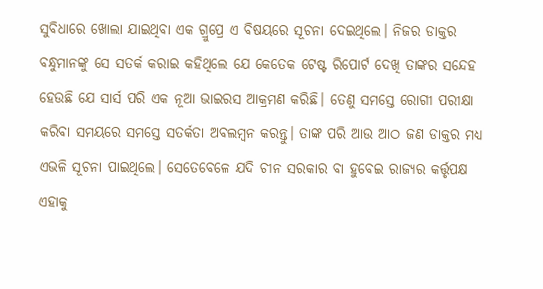ସୁବିଧାରେ ଖୋଲା ଯାଇଥିବା ଏକ ଗ୍ରୁପ୍ରେ ଏ ବିଷୟରେ ସୂଚନା ଦେଇଥିଲେ। ନିଜର ଡାକ୍ତର ବନ୍ଧୁମାନଙ୍କୁ ସେ ସତର୍କ କରାଇ କହିଥିଲେ ଯେ କେତେକ ଟେଷ୍ଟ ରିପୋର୍ଟ ଦେଖି ତାଙ୍କର ସନ୍ଦେହ ହେଉଛି ଯେ ସାର୍ସ ପରି ଏକ ନୂଆ ଭାଇରସ ଆକ୍ରମଣ କରିଛି। ତେଣୁ ସମସ୍ତେ ରୋଗୀ ପରୀକ୍ଷା କରିବା ସମୟରେ ସମସ୍ତେ ସତର୍କତା ଅବଲମ୍ବନ କରନ୍ତୁ। ତାଙ୍କ ପରି ଆଉ ଆଠ ଜଣ ଡାକ୍ତର ମଧ୍ୟ ଏଭଳି ସୂଚନା ପାଇଥିଲେ। ସେତେବେଳେ ଯଦି ଚୀନ ସରକାର ବା ହୁବେଇ ରାଜ୍ୟର କର୍ତ୍ତୃପକ୍ଷ ଏହାକୁ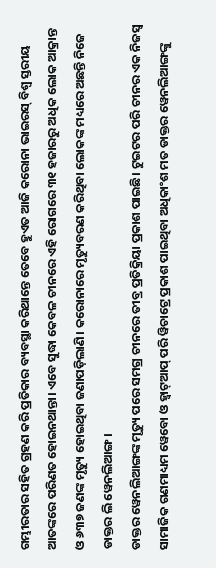ଗମ୍ଭୀରତାର ସହିତ ଗ୍ରହଣ କରି ପ୍ରତିକାର ବ୍ୟବସ୍ଥା କରିଥାନ୍ତେ ତେବେ ହୁଏତ ଆଜି କରୋନା ଭାଇରସ୍ ବିଶ୍ୱ ସ୍ତରୀୟ ଆତଙ୍କରେ ପରିଣତ ହୋଇନଥାନ୍ତା। ଏବେ ସୁଦ୍ଧା କେବଳ ଚୀନରେ ଏହି ରୋଗରେ ୩୧ ହଜାରରୁ ଅଧିକ ଲୋକ ଆକ୍ରାନ୍ତ ଓ ୬୩୭ ଜଣଙ୍କ ମୃତ୍ୟୁ ହୋଇଥିବା ଜଣାପଡ଼ିଲାଣି। କରୋନାରେ ମୃତ୍ୟୁବରଣ କରିଥିବା ଲୋକଙ୍କ ମଧ୍ୟରେ ଅଛନ୍ତି ନିଜେ ଡାକ୍ତର ଲି ୱେନଲିଆଙ୍ଗ।
ଡାକ୍ତର ୱେନଲିଆଙ୍ଗଙ୍କ ମୃତ୍ୟୁ ପରେ ସମଗ୍ର ଚୀନରେ ତୀବ୍ର ପ୍ରତିକ୍ରିୟା ପ୍ରକାଶ ପାଇଛି। ଟୁଇଟର ପରି ଚୀନର ଏକ ନିଜସ୍ୱ ସାମାଜିକ ଗଣମାଧ୍ୟମ ୱେବୋ ଓ ହ୍ୱାଟ୍ଆପ୍ ପରି ୱିଚାଟ୍ରେ ପ୍ରକାଶ ପାଇଥିବା ଅଧିକାଂଶ ମତ ଡାକ୍ତର ୱେନଲିଆଙ୍ଗଙ୍କୁ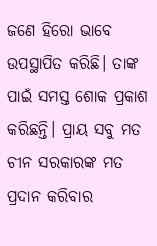ଜଣେ ହିରୋ ଭାବେ ଉପସ୍ଥାପିତ କରିଛି। ତାଙ୍କ ପାଇଁ ସମସ୍ତ ଶୋକ ପ୍ରକାଶ କରିଛନ୍ତି। ପ୍ରାୟ ସବୁ ମତ ଚୀନ ସରକାରଙ୍କ ମତ ପ୍ରଦାନ କରିବାର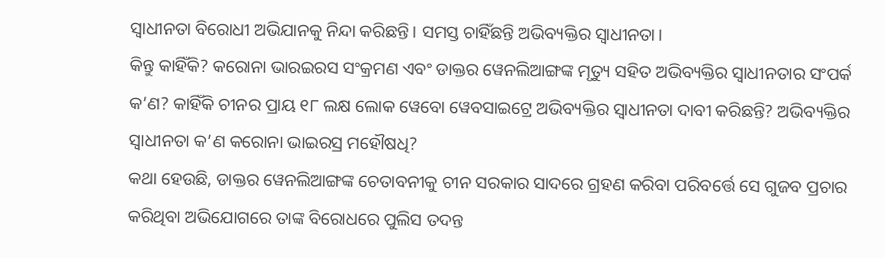ସ୍ୱାଧୀନତା ବିରୋଧୀ ଅଭିଯାନକୁ ନିନ୍ଦା କରିଛନ୍ତି। ସମସ୍ତ ଚାହିଁଛନ୍ତି ଅଭିବ୍ୟକ୍ତିର ସ୍ୱାଧୀନତା।
କିନ୍ତୁ କାହିଁକି? କରୋନା ଭାରଇରସ ସଂକ୍ରମଣ ଏବଂ ଡାକ୍ତର ୱେନଲିଆଙ୍ଗଙ୍କ ମୃତ୍ୟୁ ସହିତ ଅଭିବ୍ୟକ୍ତିର ସ୍ୱାଧୀନତାର ସଂପର୍କ କ’ଣ? କାହିଁକି ଚୀନର ପ୍ରାୟ ୧୮ ଲକ୍ଷ ଲୋକ ୱେବୋ ୱେବସାଇଟ୍ରେ ଅଭିବ୍ୟକ୍ତିର ସ୍ୱାଧୀନତା ଦାବୀ କରିଛନ୍ତି? ଅଭିବ୍ୟକ୍ତିର ସ୍ୱାଧୀନତା କ’ଣ କରୋନା ଭାଇରସ୍ର ମହୌଷଧି?
କଥା ହେଉଛି, ଡାକ୍ତର ୱେନଲିଆଙ୍ଗଙ୍କ ଚେତାବନୀକୁ ଚୀନ ସରକାର ସାଦରେ ଗ୍ରହଣ କରିବା ପରିବର୍ତ୍ତେ ସେ ଗୁଜବ ପ୍ରଚାର କରିଥିବା ଅଭିଯୋଗରେ ତାଙ୍କ ବିରୋଧରେ ପୁଲିସ ତଦନ୍ତ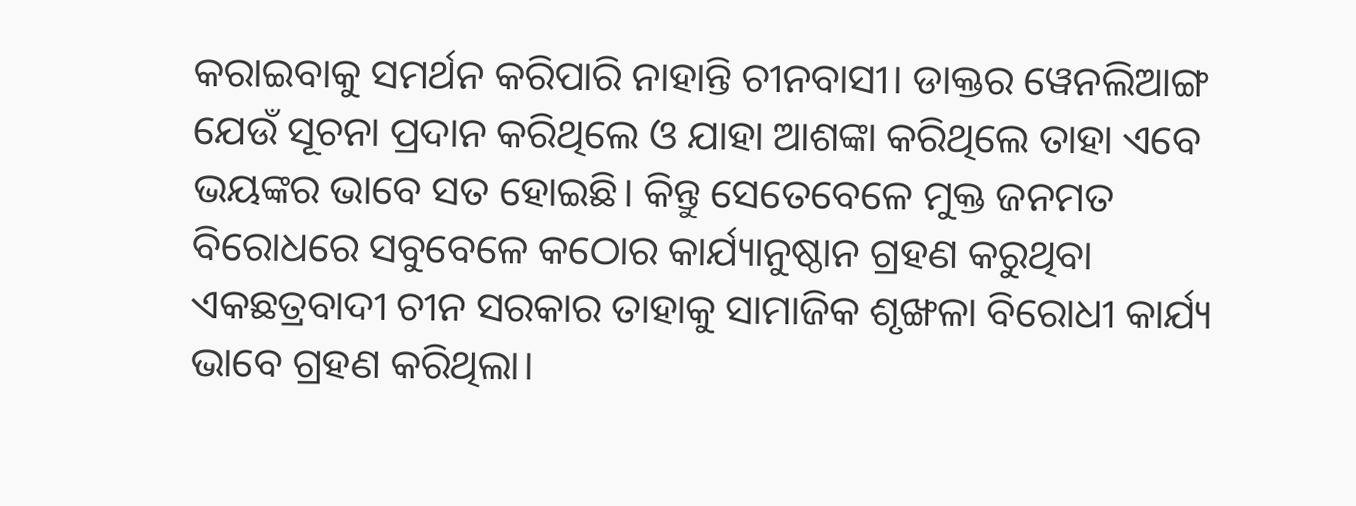କରାଇବାକୁ ସମର୍ଥନ କରିପାରି ନାହାନ୍ତି ଚୀନବାସୀ। ଡାକ୍ତର ୱେନଲିଆଙ୍ଗ ଯେଉଁ ସୂଚନା ପ୍ରଦାନ କରିଥିଲେ ଓ ଯାହା ଆଶଙ୍କା କରିଥିଲେ ତାହା ଏବେ ଭୟଙ୍କର ଭାବେ ସତ ହୋଇଛି। କିନ୍ତୁ ସେତେବେଳେ ମୁକ୍ତ ଜନମତ ବିରୋଧରେ ସବୁବେଳେ କଠୋର କାର୍ଯ୍ୟାନୁଷ୍ଠାନ ଗ୍ରହଣ କରୁଥିବା ଏକଛତ୍ରବାଦୀ ଚୀନ ସରକାର ତାହାକୁ ସାମାଜିକ ଶୃଙ୍ଖଳା ବିରୋଧୀ କାର୍ଯ୍ୟ ଭାବେ ଗ୍ରହଣ କରିଥିଲା।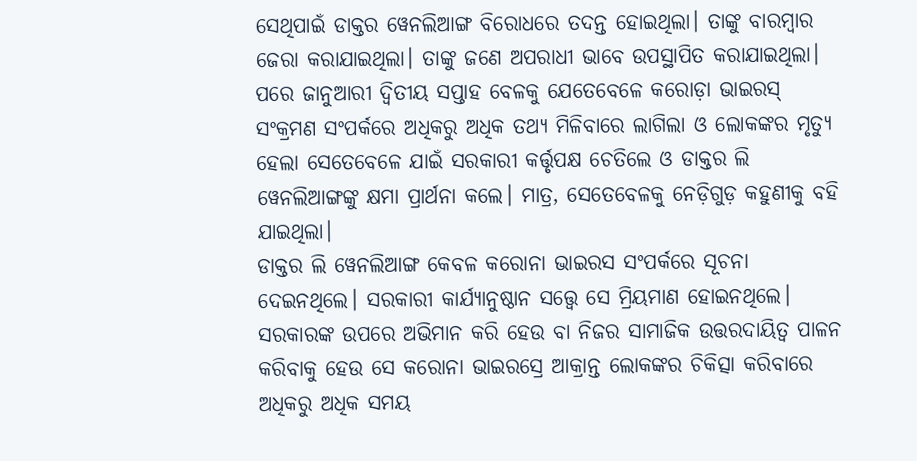ସେଥିପାଇଁ ଡାକ୍ତର ୱେନଲିଆଙ୍ଗ ବିରୋଧରେ ତଦନ୍ତ ହୋଇଥିଲା। ତାଙ୍କୁ ବାରମ୍ବାର ଜେରା କରାଯାଇଥିଲା। ତାଙ୍କୁ ଜଣେ ଅପରାଧୀ ଭାବେ ଉପସ୍ଥାପିତ କରାଯାଇଥିଲା। ପରେ ଜାନୁଆରୀ ଦ୍ୱିତୀୟ ସପ୍ତାହ ବେଳକୁ ଯେତେବେଳେ କରୋଡ଼ା ଭାଇରସ୍ ସଂକ୍ରମଣ ସଂପର୍କରେ ଅଧିକରୁ ଅଧିକ ତଥ୍ୟ ମିଳିବାରେ ଲାଗିଲା ଓ ଲୋକଙ୍କର ମୃତ୍ୟୁ ହେଲା ସେତେବେଳେ ଯାଇଁ ସରକାରୀ କର୍ତ୍ତୃପକ୍ଷ ଚେତିଲେ ଓ ଡାକ୍ତର ଲି ୱେନଲିଆଙ୍ଗଙ୍କୁ କ୍ଷମା ପ୍ରାର୍ଥନା କଲେ। ମାତ୍ର, ସେତେବେଳକୁ ନେଡ଼ିଗୁଡ଼ କହୁଣୀକୁ ବହି ଯାଇଥିଲା।
ଡାକ୍ତର ଲି ୱେନଲିଆଙ୍ଗ କେବଳ କରୋନା ଭାଇରସ ସଂପର୍କରେ ସୂଚନା ଦେଇନଥିଲେ। ସରକାରୀ କାର୍ଯ୍ୟାନୁଷ୍ଠାନ ସତ୍ତ୍ୱେ ସେ ମ୍ରିୟମାଣ ହୋଇନଥିଲେ। ସରକାରଙ୍କ ଉପରେ ଅଭିମାନ କରି ହେଉ ବା ନିଜର ସାମାଜିକ ଉତ୍ତରଦାୟିତ୍ୱ ପାଳନ କରିବାକୁ ହେଉ ସେ କରୋନା ଭାଇରସ୍ରେ ଆକ୍ରାନ୍ତ ଲୋକଙ୍କର ଚିକିତ୍ସା କରିବାରେ ଅଧିକରୁ ଅଧିକ ସମୟ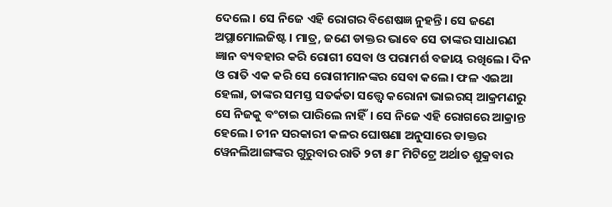ଦେଲେ। ସେ ନିଜେ ଏହି ରୋଗର ବିଶେଷଜ୍ଞ ନୁହନ୍ତି। ସେ ଜଣେ ଅପ୍ଥାମୋଲଜିଷ୍ଟ। ମାତ୍ର, ଜଣେ ଡାକ୍ତର ଭାବେ ସେ ତାଙ୍କର ସାଧାରଣ ଜ୍ଞାନ ବ୍ୟବହାର କରି ରୋଗୀ ସେବା ଓ ପରାମର୍ଶ ବଜାୟ ରଖିଲେ। ଦିନ ଓ ରାତି ଏକ କରି ସେ ରୋଗୀମାନଙ୍କର ସେବା କଲେ। ଫଳ ଏଇଆ ହେଲା, ତାଙ୍କର ସମସ୍ତ ସତର୍କତା ସତ୍ତ୍ୱେ କରୋନା ଭାଇରସ୍ ଆକ୍ରମଣରୁ ସେ ନିଜକୁ ବଂଚାଇ ପାରିଲେ ନାହିଁ। ସେ ନିଜେ ଏହି ରୋଗରେ ଆକ୍ରାନ୍ତ ହେଲେ। ଚୀନ ସରକାରୀ କଳର ଘୋଷଣା ଅନୁସାରେ ଡାକ୍ତର ୱେନଲିଆଙ୍ଗଙ୍କର ଗୁରୁବାର ରାତି ୨ଟା ୫୮ ମିଟିଟ୍ରେ ଅର୍ଥାତ ଶୁକ୍ରବାର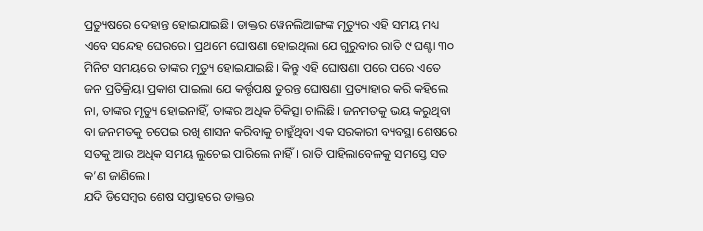ପ୍ରତ୍ୟୁଷରେ ଦେହାନ୍ତ ହୋଇଯାଇଛି। ଡାକ୍ତର ୱେନଲିଆଙ୍ଗଙ୍କ ମୃତ୍ୟୁର ଏହି ସମୟ ମଧ୍ୟ ଏବେ ସନ୍ଦେହ ଘେରରେ। ପ୍ରଥମେ ଘୋଷଣା ହୋଇଥିଲା ଯେ ଗୁରୁବାର ରାତି ୯ ଘଣ୍ଟା ୩୦ ମିନିଟ ସମୟରେ ତାଙ୍କର ମୃତ୍ୟୁ ହୋଇଯାଇଛି। କିନ୍ତୁ ଏହି ଘୋଷଣା ପରେ ପରେ ଏତେ ଜନ ପ୍ରତିକ୍ରିୟା ପ୍ରକାଶ ପାଇଲା ଯେ କର୍ତ୍ତୃପକ୍ଷ ତୁରନ୍ତ ଘୋଷଣା ପ୍ରତ୍ୟାହାର କରି କହିଲେ ନା, ତାଙ୍କର ମୃତ୍ୟୁ ହୋଇନାହିଁ, ତାଙ୍କର ଅଧିକ ଚିକିତ୍ସା ଚାଲିଛି। ଜନମତକୁ ଭୟ କରୁଥିବା ବା ଜନମତକୁ ଚପେଇ ରଖି ଶାସନ କରିବାକୁ ଚାହୁଁଥିବା ଏକ ସରକାରୀ ବ୍ୟବସ୍ଥା ଶେଷରେ ସତକୁ ଆଉ ଅଧିକ ସମୟ ଲୁଚେଇ ପାରିଲେ ନାହିଁ। ରାତି ପାହିଲାବେଳକୁ ସମସ୍ତେ ସତ କ’ଣ ଜାଣିଲେ।
ଯଦି ଡିସେମ୍ବର ଶେଷ ସପ୍ତାହରେ ଡାକ୍ତର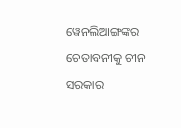ୱେନଲିଆଙ୍ଗଙ୍କର ଚେତାବନୀକୁ ଚୀନ ସରକାର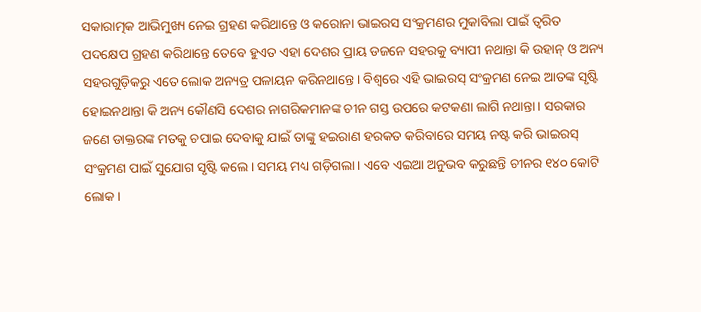ସକାରାତ୍ମକ ଆଭିମୁଖ୍ୟ ନେଇ ଗ୍ରହଣ କରିଥାନ୍ତେ ଓ କରୋନା ଭାଇରସ ସଂକ୍ରମଣର ମୁକାବିଲା ପାଇଁ ତ୍ୱରିତ ପଦକ୍ଷେପ ଗ୍ରହଣ କରିଥାନ୍ତେ ତେବେ ହୁଏତ ଏହା ଦେଶର ପ୍ରାୟ ଡଜନେ ସହରକୁ ବ୍ୟାପୀ ନଥାନ୍ତା କି ଉହାନ୍ ଓ ଅନ୍ୟ ସହରଗୁଡ଼ିକରୁ ଏତେ ଲୋକ ଅନ୍ୟତ୍ର ପଳାୟନ କରିନଥାନ୍ତେ। ବିଶ୍ୱରେ ଏହି ଭାଇରସ୍ ସଂକ୍ରମଣ ନେଇ ଆତଙ୍କ ସୃଷ୍ଟି ହୋଇନଥାନ୍ତା କି ଅନ୍ୟ କୌଣସି ଦେଶର ନାଗରିକମାନଙ୍କ ଚୀନ ଗସ୍ତ ଉପରେ କଟକଣା ଲାଗି ନଥାନ୍ତା। ସରକାର ଜଣେ ଡାକ୍ତରଙ୍କ ମତକୁ ଚପାଇ ଦେବାକୁ ଯାଇଁ ତାଙ୍କୁ ହଇରାଣ ହରକତ କରିବାରେ ସମୟ ନଷ୍ଟ କରି ଭାଇରସ୍ ସଂକ୍ରମଣ ପାଇଁ ସୁଯୋଗ ସୃଷ୍ଟି କଲେ। ସମୟ ମଧ୍ୟ ଗଡ଼ିଗଲା। ଏବେ ଏଇଆ ଅନୁଭବ କରୁଛନ୍ତି ଚୀନର ୧୪୦ କୋଟି ଲୋକ।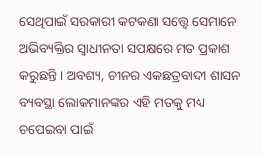ସେଥିପାଇଁ ସରକାରୀ କଟକଣା ସତ୍ତ୍ୱେ ସେମାନେ ଅଭିବ୍ୟକ୍ତିର ସ୍ୱାଧୀନତା ସପକ୍ଷରେ ମତ ପ୍ରକାଶ କରୁଛନ୍ତି। ଅବଶ୍ୟ, ଚୀନର ଏକଛତ୍ରବାଦୀ ଶାସନ ବ୍ୟବସ୍ଥା ଲୋକମାନଙ୍କର ଏହି ମତକୁ ମଧ୍ୟ ଚପେଇବା ପାଇଁ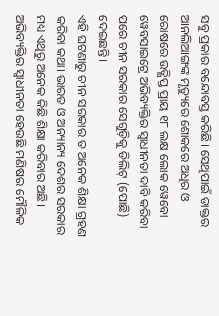ସବୁ ପ୍ରକାର ବନ୍ଦୋବସ୍ତ କରିଛି। ସେଥିପାଇଁ ଡାକ୍ତର ଆନଲିଆଙ୍ଗଙ୍କ ମୃତ୍ୟୁରେ ଶୋକରେ ଅଧିର ଓ ରୋଷରେ ଉତ୍କ୍ଷିପ୍ତ ପ୍ରାୟ ୧୮ ଲକ୍ଷ ଲୋକ ୱେବୋ ୱେବସାଇଟ୍ରେ ଅଭିବ୍ୟକ୍ତିର ସ୍ୱାଧୀନତା ଦାବି କରିବା ପରେ ଚୀନ ସରକାର ସେଗୁଡ଼ିକୁ ଡିଲିଟ୍ (ପୋଛି) ଦେଇଛନ୍ତି।
ଏହି ଘଟଣାରୁ ଚୀନ ସରକାର ତ ଅନେକ ଶିକ୍ଷା ଗ୍ରହଣ କରିବା କଥା। ଭାରତ ଓ ଅନ୍ୟାନ୍ୟ ଦେଶର ସରକାର ମଧ୍ୟ ଏଥିରୁ ଅନେକ କିଛି ଶିକ୍ଷା କରିବାର ଅଛି। ଅଭିବ୍ୟକ୍ତିର ସ୍ୱାଧୀନତା ହେଉଛି ମଣିଷର ମୌଳିକ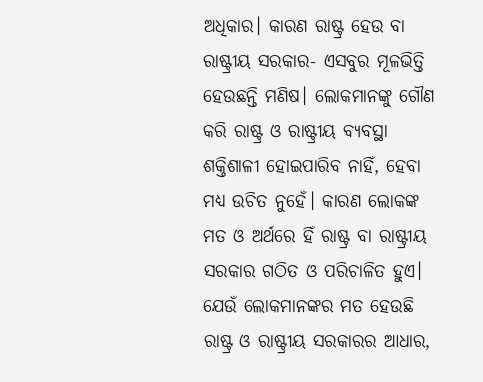ଅଧିକାର। କାରଣ ରାଷ୍ଟ୍ର ହେଉ ବା ରାଷ୍ଟ୍ରୀୟ ସରକାର- ଏସବୁର ମୂଳଭିତ୍ତି ହେଉଛନ୍ତି ମଣିଷ। ଲୋକମାନଙ୍କୁ ଗୌଣ କରି ରାଷ୍ଟ୍ର ଓ ରାଷ୍ଟ୍ରୀୟ ବ୍ୟବସ୍ଥା ଶକ୍ତିଶାଳୀ ହୋଇପାରିବ ନାହିଁ, ହେବା ମଧ୍ୟ ଉଚିତ ନୁହେଁ। କାରଣ ଲୋକଙ୍କ ମତ ଓ ଅର୍ଥରେ ହିଁ ରାଷ୍ଟ୍ର ବା ରାଷ୍ଟ୍ରୀୟ ସରକାର ଗଠିତ ଓ ପରିଚାଳିତ ହୁଏ। ଯେଉଁ ଲୋକମାନଙ୍କର ମତ ହେଉଛି ରାଷ୍ଟ୍ର ଓ ରାଷ୍ଟ୍ରୀୟ ସରକାରର ଆଧାର,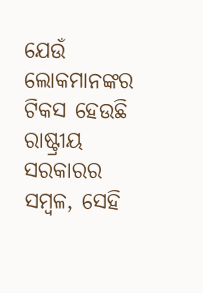ଯେଉଁ ଲୋକମାନଙ୍କର ଟିକସ ହେଉଛି ରାଷ୍ଟ୍ରୀୟ ସରକାରର ସମ୍ବଳ, ସେହି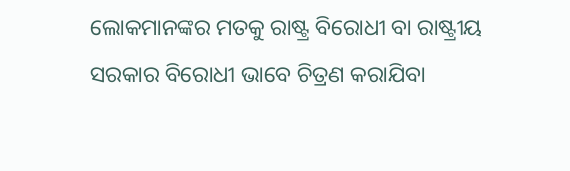ଲୋକମାନଙ୍କର ମତକୁ ରାଷ୍ଟ୍ର ବିରୋଧୀ ବା ରାଷ୍ଟ୍ରୀୟ ସରକାର ବିରୋଧୀ ଭାବେ ଚିତ୍ରଣ କରାଯିବା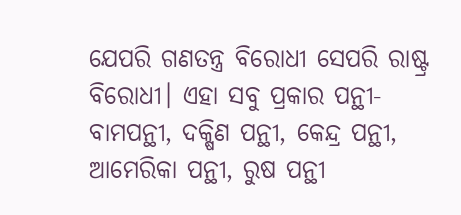ଯେପରି ଗଣତନ୍ତ୍ର ବିରୋଧୀ ସେପରି ରାଷ୍ଟ୍ର ବିରୋଧୀ। ଏହା ସବୁ ପ୍ରକାର ପନ୍ଥୀ- ବାମପନ୍ଥୀ, ଦକ୍ଷିଣ ପନ୍ଥୀ, କେନ୍ଦ୍ର ପନ୍ଥୀ, ଆମେରିକା ପନ୍ଥୀ, ରୁଷ ପନ୍ଥୀ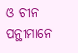ଓ ଚୀନ ପନ୍ଥୀମାନେ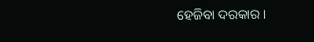ହେଜିବା ଦରକାର।